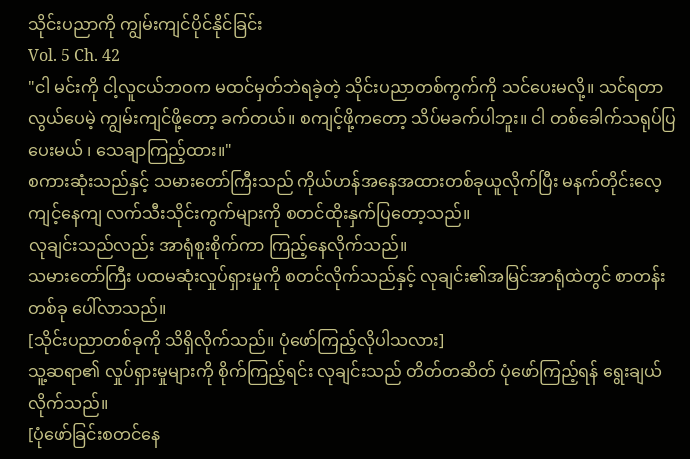သိုင်းပညာကို ကျွမ်းကျင်ပိုင်နိုင်ခြင်း
Vol. 5 Ch. 42
"ငါ မင်းကို ငါ့လူငယ်ဘဝက မထင်မှတ်ဘဲရခဲ့တဲ့ သိုင်းပညာတစ်ကွက်ကို သင်ပေးမလို့။ သင်ရတာလွယ်ပေမဲ့ ကျွမ်းကျင်ဖို့တော့ ခက်တယ်။ စကျင့်ဖို့ကတော့ သိပ်မခက်ပါဘူး။ ငါ တစ်ခေါက်သရုပ်ပြပေးမယ် ၊ သေချာကြည့်ထား။"
စကားဆုံးသည်နှင့် သမားတော်ကြီးသည် ကိုယ်ဟန်အနေအထားတစ်ခုယူလိုက်ပြီး မနက်တိုင်းလေ့ကျင့်နေကျ လက်သီးသိုင်းကွက်များကို စတင်ထိုးနှက်ပြတော့သည်။
လုချင်းသည်လည်း အာရုံစူးစိုက်ကာ ကြည့်နေလိုက်သည်။
သမားတော်ကြီး ပထမဆုံးလှုပ်ရှားမှုကို စတင်လိုက်သည်နှင့် လုချင်း၏အမြင်အာရုံထဲတွင် စာတန်းတစ်ခု ပေါ်လာသည်။
[သိုင်းပညာတစ်ခုကို သိရှိလိုက်သည်။ ပုံဖော်ကြည့်လိုပါသလား]
သူ့ဆရာ၏ လှုပ်ရှားမှုများကို စိုက်ကြည့်ရင်း လုချင်းသည် တိတ်တဆိတ် ပုံဖော်ကြည့်ရန် ရွေးချယ်လိုက်သည်။
[ပုံဖော်ခြင်းစတင်နေ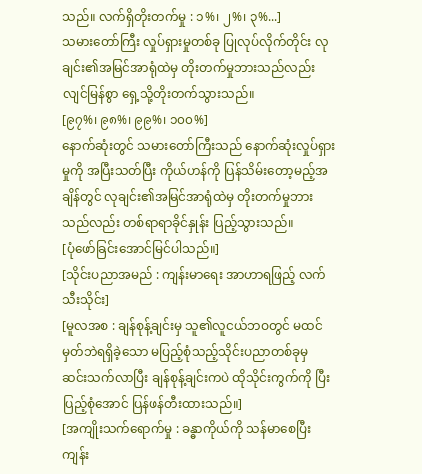သည်။ လက်ရှိတိုးတက်မှု : ၁%၊ ၂%၊ ၃%...]
သမားတော်ကြီး လှုပ်ရှားမှုတစ်ခု ပြုလုပ်လိုက်တိုင်း လုချင်း၏အမြင်အာရုံထဲမှ တိုးတက်မှုဘားသည်လည်း လျင်မြန်စွာ ရှေ့သို့တိုးတက်သွားသည်။
[၉၇%၊ ၉၈%၊ ၉၉%၊ ၁၀၀%]
နောက်ဆုံးတွင် သမားတော်ကြီးသည် နောက်ဆုံးလှုပ်ရှားမှုကို အပြီးသတ်ပြီး ကိုယ်ဟန်ကို ပြန်သိမ်းတော့မည့်အချိန်တွင် လုချင်း၏အမြင်အာရုံထဲမှ တိုးတက်မှုဘားသည်လည်း တစ်ရာရာခိုင်နှုန်း ပြည့်သွားသည်။
[ပုံဖော်ခြင်းအောင်မြင်ပါသည်။]
[သိုင်းပညာအမည် : ကျန်းမာရေး အာဟာရဖြည့် လက်သီးသိုင်း]
[မူလအစ : ချန်စုန့်ချင်းမှ သူ၏လူငယ်ဘဝတွင် မထင်မှတ်ဘဲရရှိခဲ့သော မပြည့်စုံသည့်သိုင်းပညာတစ်ခုမှ ဆင်းသက်လာပြီး ချန်စုန့်ချင်းကပဲ ထိုသိုင်းကွက်ကို ပြီးပြည့်စုံအောင် ပြန်ဖန်တီးထားသည်။]
[အကျိုးသက်ရောက်မှု : ခန္ဓာကိုယ်ကို သန်မာစေပြီး ကျန်း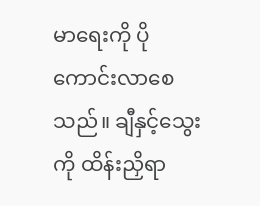မာရေးကို ပိုကောင်းလာစေသည်။ ချီနှင့်သွေးကို ထိန်းညှိရာ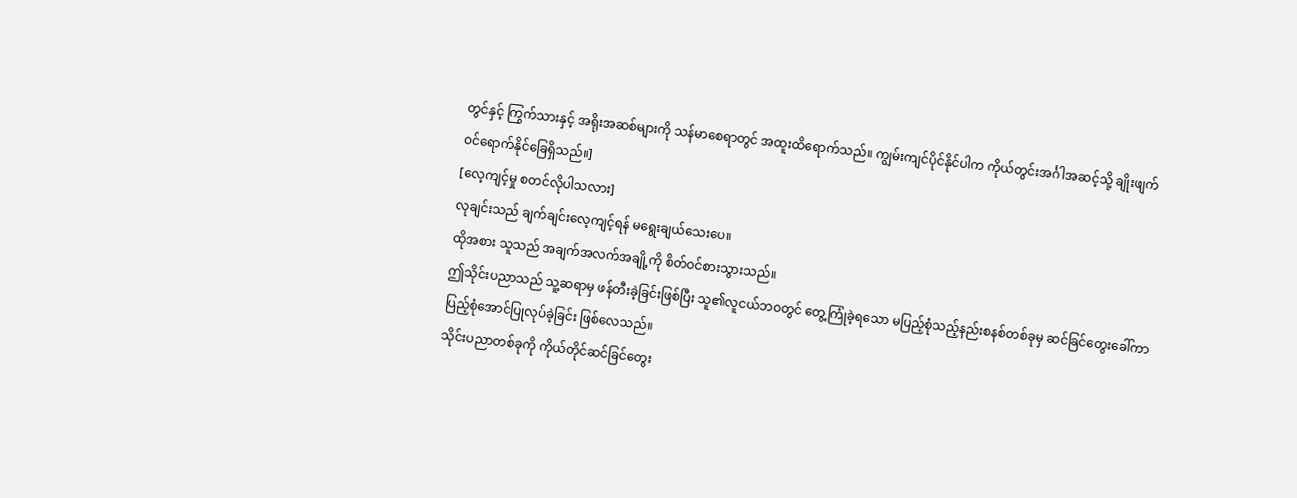တွင်နှင့် ကြွက်သားနှင့် အရိုးအဆစ်များကို သန်မာစေရာတွင် အထူးထိရောက်သည်။ ကျွမ်းကျင်ပိုင်နိုင်ပါက ကိုယ်တွင်းအင်္ဂါအဆင့်သို့ ချိုးဖျက်ဝင်ရောက်နိုင်ခြေရှိသည်။]
[လေ့ကျင့်မှု စတင်လိုပါသလား]
လုချင်းသည် ချက်ချင်းလေ့ကျင့်ရန် မရွေးချယ်သေးပေ။
ထိုအစား သူသည် အချက်အလက်အချို့ကို စိတ်ဝင်စားသွားသည်။
ဤသိုင်းပညာသည် သူ့ဆရာမှ ဖန်တီးခဲ့ခြင်းဖြစ်ပြီး သူ၏လူငယ်ဘဝတွင် တွေ့ကြုံခဲ့ရသော မပြည့်စုံသည့်နည်းစနစ်တစ်ခုမှ ဆင်ခြင်တွေးခေါ်ကာ ပြည့်စုံအောင်ပြုလုပ်ခဲ့ခြင်း ဖြစ်လေသည်။
သိုင်းပညာတစ်ခုကို ကိုယ်တိုင်ဆင်ခြင်တွေး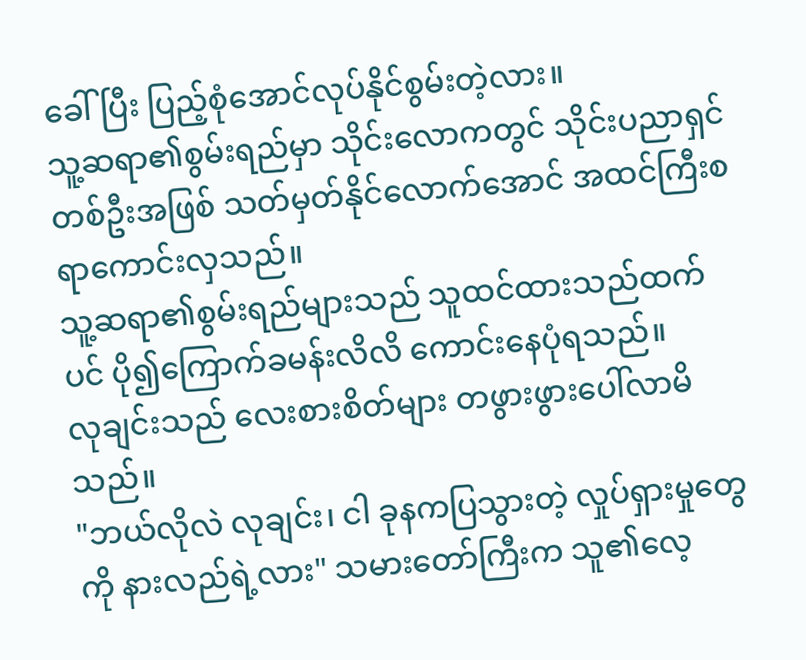ခေါ်ပြီး ပြည့်စုံအောင်လုပ်နိုင်စွမ်းတဲ့လား။
သူ့ဆရာ၏စွမ်းရည်မှာ သိုင်းလောကတွင် သိုင်းပညာရှင်တစ်ဦးအဖြစ် သတ်မှတ်နိုင်လောက်အောင် အထင်ကြီးစရာကောင်းလှသည်။
သူ့ဆရာ၏စွမ်းရည်များသည် သူထင်ထားသည်ထက်ပင် ပို၍ကြောက်ခမန်းလိလိ ကောင်းနေပုံရသည်။
လုချင်းသည် လေးစားစိတ်များ တဖွားဖွားပေါ်လာမိသည်။
"ဘယ်လိုလဲ လုချင်း၊ ငါ ခုနကပြသွားတဲ့ လှုပ်ရှားမှုတွေကို နားလည်ရဲ့လား" သမားတော်ကြီးက သူ၏လေ့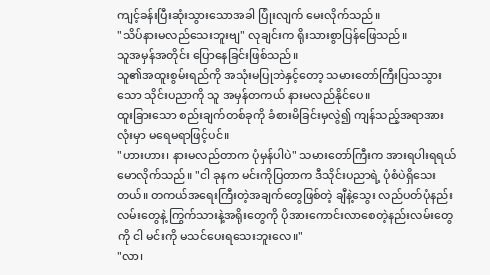ကျင့်ခန်းပြီးဆုံးသွားသောအခါ ပြုံးလျက် မေးလိုက်သည်။
"သိပ်နားမလည်သေးဘူးဗျ" လုချင်းက ရိုးသားစွာပြန်ဖြေသည်။
သူအမှန်အတိုင်း ပြောနေခြင်းဖြစ်သည်။
သူ၏အထူးစွမ်းရည်ကို အသုံးမပြုဘဲနှင့်တော့ သမားတော်ကြီးပြသသွားသော သိုင်းပညာကို သူ အမှန်တကယ် နားမလည်နိုင်ပေ။
ထူးခြားသော စည်းချက်တစ်ခုကို ခံစားမိခြင်းမှလွဲ၍ ကျန်သည့်အရာအားလုံးမှာ မရေမရာဖြင့်ပင်။
"ဟားဟား၊ နားမလည်တာက ပုံမှန်ပါပဲ" သမားတော်ကြီးက အားရပါးရရယ်မောလိုက်သည်။ "ငါ ခုနက မင်းကိုပြတာက ဒီသိုင်းပညာရဲ့ ပုံစံပဲရှိသေးတယ်။ တကယ်အရေးကြီးတဲ့အချက်တွေဖြစ်တဲ့ ချီနဲ့သွေး လည်ပတ်ပုံနည်းလမ်းတွေနဲ့ ကြွက်သားနဲ့အရိုးတွေကို ပိုအားကောင်းလာစေတဲ့နည်းလမ်းတွေကို ငါ မင်းကို မသင်ပေးရသေးဘူးလေ။"
"လာ၊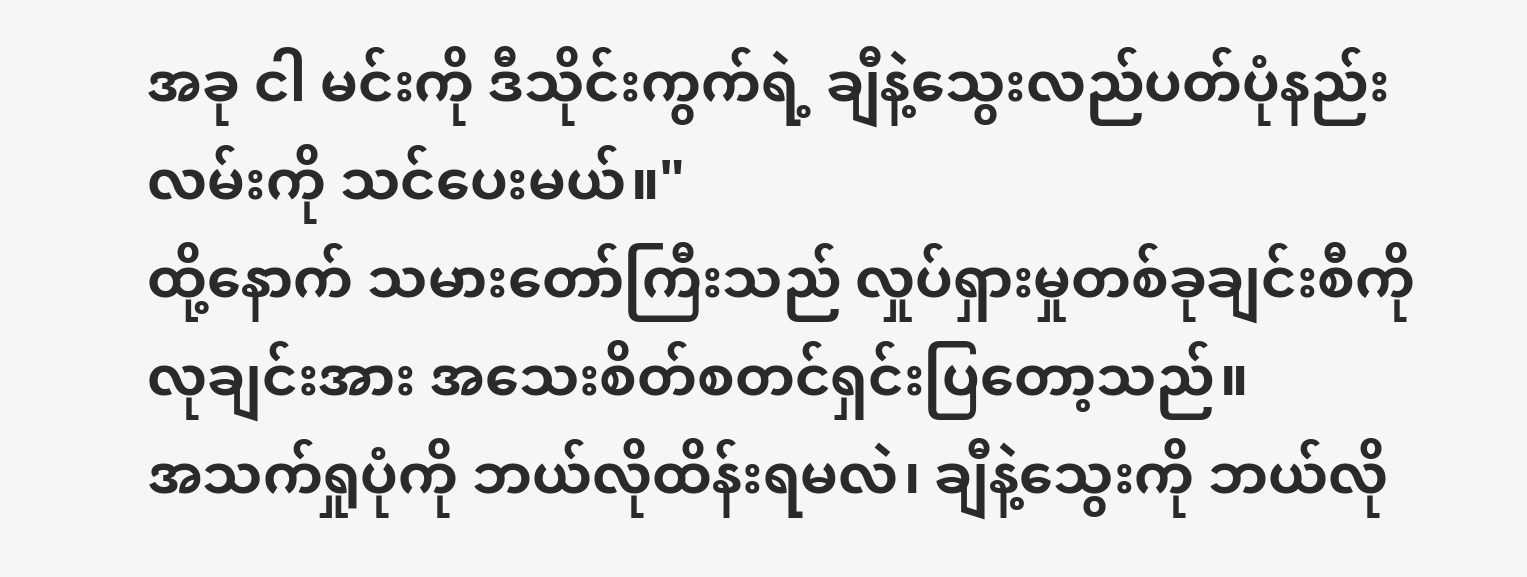အခု ငါ မင်းကို ဒီသိုင်းကွက်ရဲ့ ချီနဲ့သွေးလည်ပတ်ပုံနည်းလမ်းကို သင်ပေးမယ်။"
ထို့နောက် သမားတော်ကြီးသည် လှုပ်ရှားမှုတစ်ခုချင်းစီကို လုချင်းအား အသေးစိတ်စတင်ရှင်းပြတော့သည်။
အသက်ရှုပုံကို ဘယ်လိုထိန်းရမလဲ၊ ချီနဲ့သွေးကို ဘယ်လို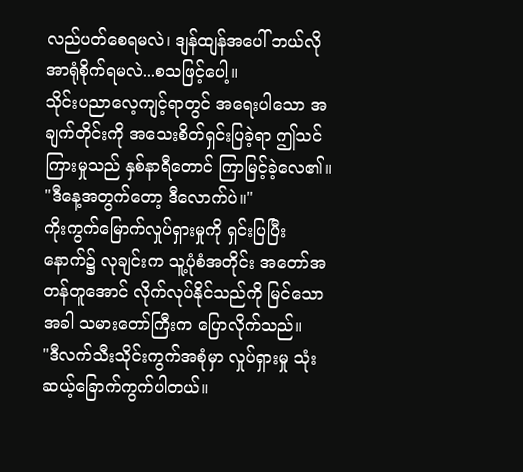လည်ပတ်စေရမလဲ၊ ဒျန်ထျန်အပေါ် ဘယ်လိုအာရုံစိုက်ရမလဲ...စသဖြင့်ပေါ့။
သိုင်းပညာလေ့ကျင့်ရာတွင် အရေးပါသော အချက်တိုင်းကို အသေးစိတ်ရှင်းပြခဲ့ရာ ဤသင်ကြားမှုသည် နှစ်နာရီတောင် ကြာမြင့်ခဲ့လေ၏။
"ဒီနေ့အတွက်တော့ ဒီလောက်ပဲ။"
ကိုးကွက်မြောက်လှုပ်ရှားမှုကို ရှင်းပြပြီးနောက်၌ လုချင်းက သူ့ပုံစံအတိုင်း အတော်အတန်တူအောင် လိုက်လုပ်နိုင်သည်ကို မြင်သောအခါ သမားတော်ကြီးက ပြောလိုက်သည်။
"ဒီလက်သီးသိုင်းကွက်အစုံမှာ လှုပ်ရှားမှု သုံးဆယ့်ခြောက်ကွက်ပါတယ်။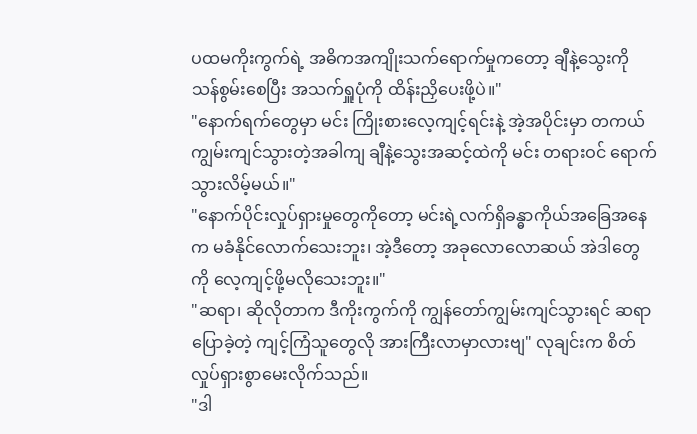ပထမကိုးကွက်ရဲ့ အဓိကအကျိုးသက်ရောက်မှုကတော့ ချီနဲ့သွေးကို သန်စွမ်းစေပြီး အသက်ရှူပုံကို ထိန်းညှိပေးဖို့ပဲ။"
"နောက်ရက်တွေမှာ မင်း ကြိုးစားလေ့ကျင့်ရင်းနဲ့ အဲ့အပိုင်းမှာ တကယ်ကျွမ်းကျင်သွားတဲ့အခါကျ ချီနဲ့သွေးအဆင့်ထဲကို မင်း တရားဝင် ရောက်သွားလိမ့်မယ်။"
"နောက်ပိုင်းလှုပ်ရှားမှုတွေကိုတော့ မင်းရဲ့လက်ရှိခန္ဓာကိုယ်အခြေအနေက မခံနိုင်လောက်သေးဘူး၊ အဲ့ဒီတော့ အခုလောလောဆယ် အဲဒါတွေကို လေ့ကျင့်ဖို့မလိုသေးဘူး။"
"ဆရာ၊ ဆိုလိုတာက ဒီကိုးကွက်ကို ကျွန်တော်ကျွမ်းကျင်သွားရင် ဆရာပြောခဲ့တဲ့ ကျင့်ကြံသူတွေလို အားကြီးလာမှာလားဗျ" လုချင်းက စိတ်လှုပ်ရှားစွာမေးလိုက်သည်။
"ဒါ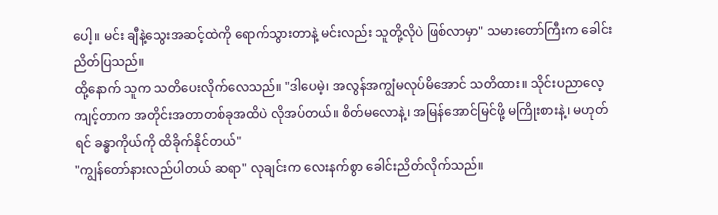ပေါ့။ မင်း ချီနဲ့သွေးအဆင့်ထဲကို ရောက်သွားတာနဲ့ မင်းလည်း သူတို့လိုပဲ ဖြစ်လာမှာ" သမားတော်ကြီးက ခေါင်းညိတ်ပြသည်။
ထို့နောက် သူက သတိပေးလိုက်လေသည်။ "ဒါပေမဲ့၊ အလွန်အကျွံမလုပ်မိအောင် သတိထား။ သိုင်းပညာလေ့ကျင့်တာက အတိုင်းအတာတစ်ခုအထိပဲ လိုအပ်တယ်။ စိတ်မလောနဲ့၊ အမြန်အောင်မြင်ဖို့ မကြိုးစားနဲ့၊ မဟုတ်ရင် ခန္ဓာကိုယ်ကို ထိခိုက်နိုင်တယ်"
"ကျွန်တော်နားလည်ပါတယ် ဆရာ" လုချင်းက လေးနက်စွာ ခေါင်းညိတ်လိုက်သည်။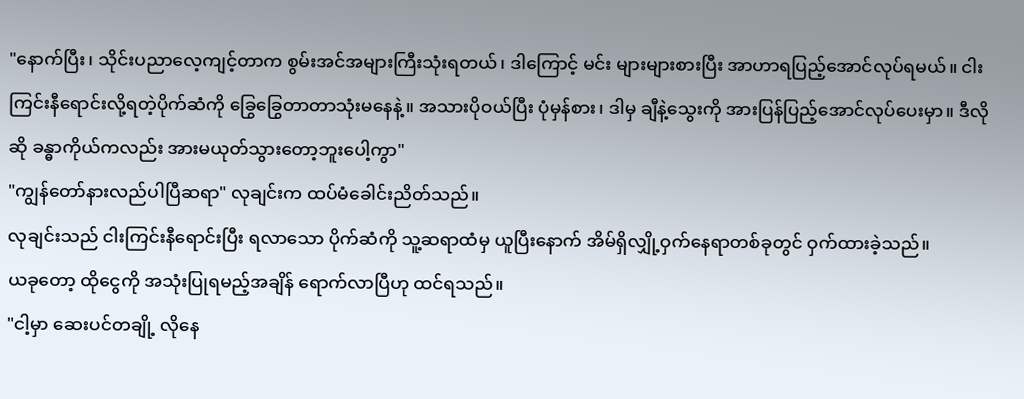"နောက်ပြီး၊ သိုင်းပညာလေ့ကျင့်တာက စွမ်းအင်အများကြီးသုံးရတယ်၊ ဒါကြောင့် မင်း များများစားပြီး အာဟာရပြည့်အောင်လုပ်ရမယ်။ ငါးကြင်းနီရောင်းလို့ရတဲ့ပိုက်ဆံကို ခြွေခြွေတာတာသုံးမနေနဲ့။ အသားပိုဝယ်ပြီး ပုံမှန်စား၊ ဒါမှ ချီနဲ့သွေးကို အားပြန်ပြည့်အောင်လုပ်ပေးမှာ။ ဒီလိုဆို ခန္ဓာကိုယ်ကလည်း အားမယုတ်သွားတော့ဘူးပေါ့ကွာ"
"ကျွန်တော်နားလည်ပါပြီဆရာ" လုချင်းက ထပ်မံခေါင်းညိတ်သည်။
လုချင်းသည် ငါးကြင်းနီရောင်းပြီး ရလာသော ပိုက်ဆံကို သူ့ဆရာထံမှ ယူပြီးနောက် အိမ်ရှိလျှို့ဝှက်နေရာတစ်ခုတွင် ဝှက်ထားခဲ့သည်။
ယခုတော့ ထိုငွေကို အသုံးပြုရမည့်အချိန် ရောက်လာပြီဟု ထင်ရသည်။
"ငါ့မှာ ဆေးပင်တချို့ လိုနေ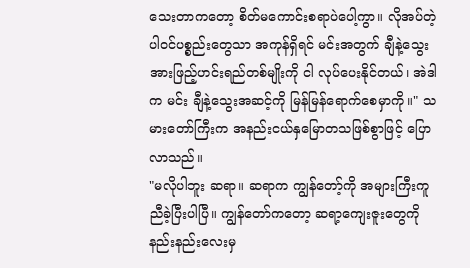သေးတာကတော့ စိတ်မကောင်းစရာပဲပေါ့ကွာ။ လိုအပ်တဲ့ပါဝင်ပစ္စည်းတွေသာ အကုန်ရှိရင် မင်းအတွက် ချီနဲ့သွေးအားဖြည့်ဟင်းရည်တစ်မျိုးကို ငါ လုပ်ပေးနိုင်တယ်၊ အဲဒါက မင်း ချီနဲ့သွေးအဆင့်ကို မြန်မြန်ရောက်စေမှာကို။" သမားတော်ကြီးက အနည်းငယ်နှမြောတသဖြစ်စွာဖြင့် ပြောလာသည်။
"မလိုပါဘူး ဆရာ။ ဆရာက ကျွန်တော့်ကို အများကြီးကူညီခဲ့ပြီးပါပြီ။ ကျွန်တော်ကတော့ ဆရာ့ကျေးဇူးတွေကို နည်းနည်းလေးမှ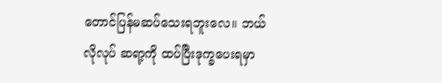တောင်ပြန်မဆပ်သေးရဘူးလေ။ ဘယ်လိုလုပ် ဆရာ့ကို ထပ်ပြီးဒုက္ခပေးရမှာ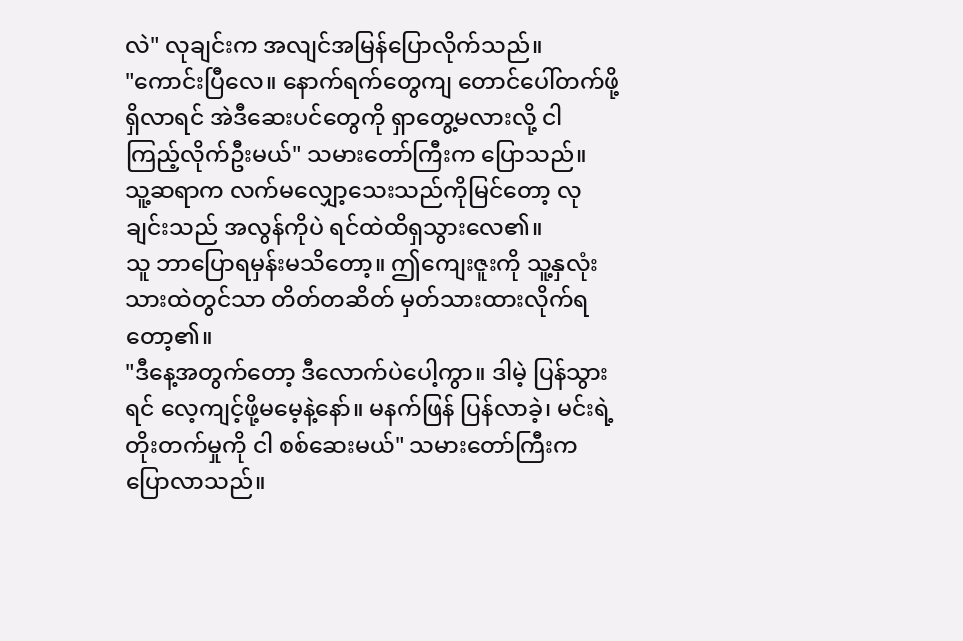လဲ" လုချင်းက အလျင်အမြန်ပြောလိုက်သည်။
"ကောင်းပြီလေ။ နောက်ရက်တွေကျ တောင်ပေါ်တက်ဖို့ရှိလာရင် အဲဒီဆေးပင်တွေကို ရှာတွေ့မလားလို့ ငါ ကြည့်လိုက်ဦးမယ်" သမားတော်ကြီးက ပြောသည်။
သူ့ဆရာက လက်မလျှော့သေးသည်ကိုမြင်တော့ လုချင်းသည် အလွန်ကိုပဲ ရင်ထဲထိရှသွားလေ၏။
သူ ဘာပြောရမှန်းမသိတော့။ ဤကျေးဇူးကို သူ့နှလုံးသားထဲတွင်သာ တိတ်တဆိတ် မှတ်သားထားလိုက်ရတော့၏။
"ဒီနေ့အတွက်တော့ ဒီလောက်ပဲပေါ့ကွာ။ ဒါမဲ့ ပြန်သွားရင် လေ့ကျင့်ဖို့မမေ့နဲ့နော်။ မနက်ဖြန် ပြန်လာခဲ့၊ မင်းရဲ့တိုးတက်မှုကို ငါ စစ်ဆေးမယ်" သမားတော်ကြီးက ပြောလာသည်။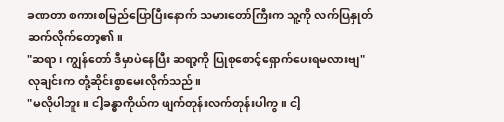ခဏတာ စကားစမြည်ပြောပြီးနောက် သမားတော်ကြီးက သူ့ကို လက်ပြနှုတ်ဆက်လိုက်တော့၏။
"ဆရာ ၊ ကျွန်တော် ဒီမှာပဲနေပြီး ဆရာ့ကို ပြုစုစောင့်ရှောက်ပေးရမလားဗျ" လုချင်းက တုံ့ဆိုင်းစွာမေးလိုက်သည်။
"မလိုပါဘူး။ ငါ့ခန္ဓာကိုယ်က ဖျက်တုန်းလက်တုန်းပါကွ။ ငါ့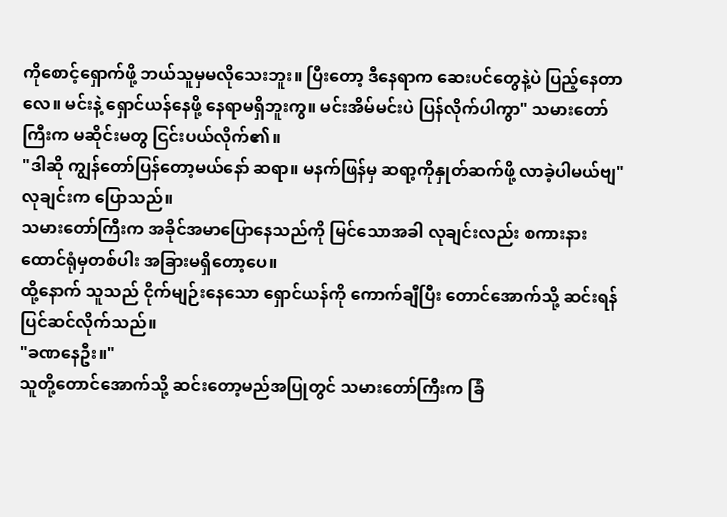ကိုစောင့်ရှောက်ဖို့ ဘယ်သူမှမလိုသေးဘူး။ ပြီးတော့ ဒီနေရာက ဆေးပင်တွေနဲ့ပဲ ပြည့်နေတာလေ။ မင်းနဲ့ ရှောင်ယန်နေဖို့ နေရာမရှိဘူးကွ။ မင်းအိမ်မင်းပဲ ပြန်လိုက်ပါကွာ" သမားတော်ကြီးက မဆိုင်းမတွ ငြင်းပယ်လိုက်၏။
"ဒါဆို ကျွန်တော်ပြန်တော့မယ်နော် ဆရာ။ မနက်ဖြန်မှ ဆရာ့ကိုနှုတ်ဆက်ဖို့ လာခဲ့ပါမယ်ဗျ" လုချင်းက ပြောသည်။
သမားတော်ကြီးက အခိုင်အမာပြောနေသည်ကို မြင်သောအခါ လုချင်းလည်း စကားနားထောင်ရုံမှတစ်ပါး အခြားမရှိတော့ပေ။
ထို့နောက် သူသည် ငိုက်မျဉ်းနေသော ရှောင်ယန်ကို ကောက်ချီပြီး တောင်အောက်သို့ ဆင်းရန် ပြင်ဆင်လိုက်သည်။
"ခဏနေဦး။"
သူတို့တောင်အောက်သို့ ဆင်းတော့မည်အပြုတွင် သမားတော်ကြီးက ခြံ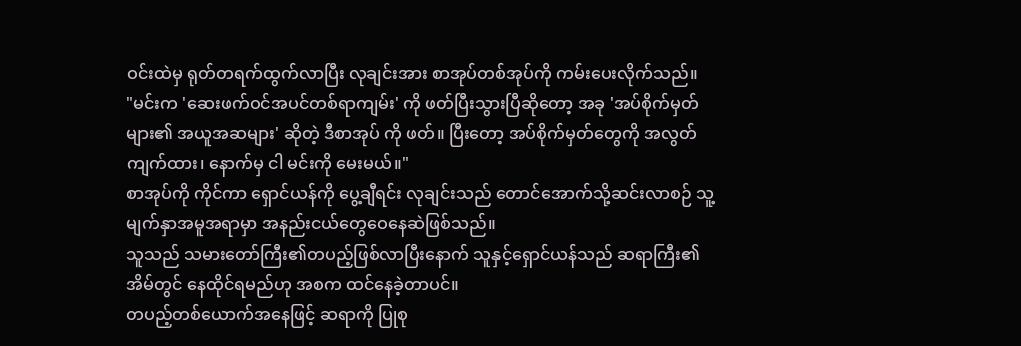ဝင်းထဲမှ ရုတ်တရက်ထွက်လာပြီး လုချင်းအား စာအုပ်တစ်အုပ်ကို ကမ်းပေးလိုက်သည်။
"မင်းက 'ဆေးဖက်ဝင်အပင်တစ်ရာကျမ်း' ကို ဖတ်ပြီးသွားပြီဆိုတော့ အခု 'အပ်စိုက်မှတ်များ၏ အယူအဆများ' ဆိုတဲ့ ဒီစာအုပ် ကို ဖတ်။ ပြီးတော့ အပ်စိုက်မှတ်တွေကို အလွတ်ကျက်ထား၊ နောက်မှ ငါ မင်းကို မေးမယ်။"
စာအုပ်ကို ကိုင်ကာ ရှောင်ယန်ကို ပွေ့ချီရင်း လုချင်းသည် တောင်အောက်သို့ဆင်းလာစဉ် သူ့မျက်နှာအမူအရာမှာ အနည်းငယ်တွေဝေနေဆဲဖြစ်သည်။
သူသည် သမားတော်ကြီး၏တပည့်ဖြစ်လာပြီးနောက် သူနှင့်ရှောင်ယန်သည် ဆရာကြီး၏အိမ်တွင် နေထိုင်ရမည်ဟု အစက ထင်နေခဲ့တာပင်။
တပည့်တစ်ယောက်အနေဖြင့် ဆရာကို ပြုစု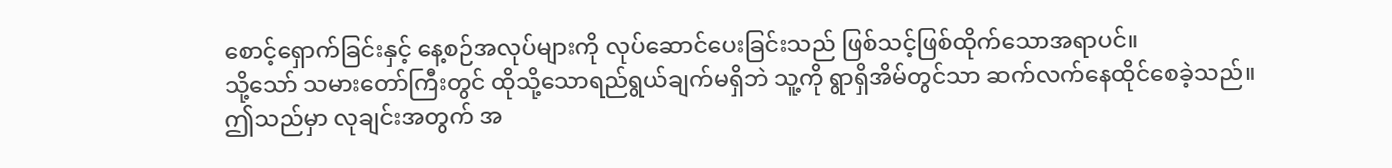စောင့်ရှောက်ခြင်းနှင့် နေ့စဉ်အလုပ်များကို လုပ်ဆောင်ပေးခြင်းသည် ဖြစ်သင့်ဖြစ်ထိုက်သောအရာပင်။
သို့သော် သမားတော်ကြီးတွင် ထိုသို့သောရည်ရွယ်ချက်မရှိဘဲ သူ့ကို ရွာရှိအိမ်တွင်သာ ဆက်လက်နေထိုင်စေခဲ့သည်။
ဤသည်မှာ လုချင်းအတွက် အ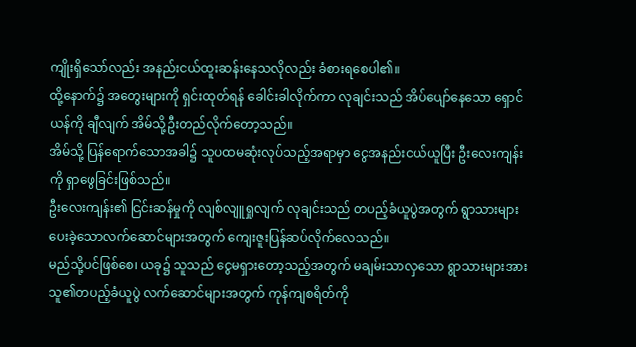ကျိုးရှိသော်လည်း အနည်းငယ်ထူးဆန်းနေသလိုလည်း ခံစားရစေပါ၏။
ထို့နောက်၌ အတွေးများကို ရှင်းထုတ်ရန် ခေါင်းခါလိုက်ကာ လုချင်းသည် အိပ်ပျော်နေသော ရှောင်ယန်ကို ချီလျက် အိမ်သို့ဦးတည်လိုက်တော့သည်။
အိမ်သို့ ပြန်ရောက်သောအခါ၌ သူပထမဆုံးလုပ်သည့်အရာမှာ ငွေအနည်းငယ်ယူပြီး ဦးလေးကျန်းကို ရှာဖွေခြင်းဖြစ်သည်။
ဦးလေးကျန်း၏ ငြင်းဆန်မှုကို လျစ်လျူရှုလျက် လုချင်းသည် တပည့်ခံယူပွဲအတွက် ရွာသားများ ပေးခဲ့သောလက်ဆောင်များအတွက် ကျေးဇူးပြန်ဆပ်လိုက်လေသည်။
မည်သို့ပင်ဖြစ်စေ၊ ယခု၌ သူသည် ငွေမရှားတော့သည့်အတွက် မချမ်းသာလှသော ရွာသားများအား သူ၏တပည့်ခံယူပွဲ လက်ဆောင်များအတွက် ကုန်ကျစရိတ်ကို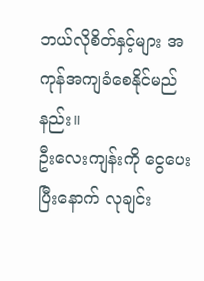ဘယ်လိုစိတ်နှင့်များ အကုန်အကျခံစေနိုင်မည်နည်း။
ဦးလေးကျန်းကို ငွေပေးပြီးနောက် လုချင်း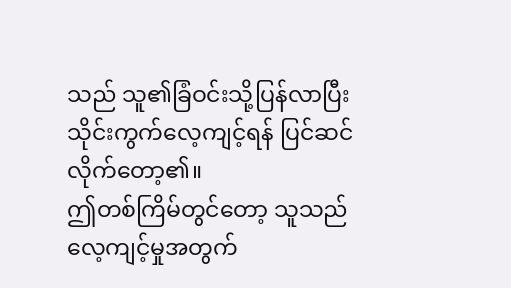သည် သူ၏ခြံဝင်းသို့ပြန်လာပြီး သိုင်းကွက်လေ့ကျင့်ရန် ပြင်ဆင်လိုက်တော့၏။
ဤတစ်ကြိမ်တွင်တော့ သူသည် လေ့ကျင့်မှုအတွက်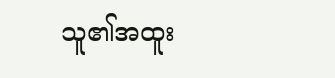သူ၏အထူး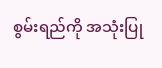စွမ်းရည်ကို အသုံးပြု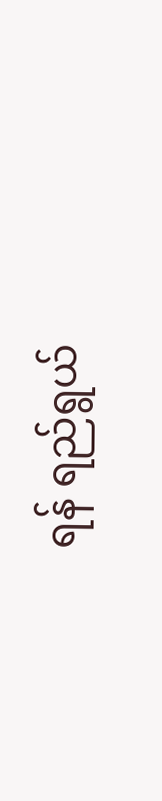ရန် ရည်ရွယ်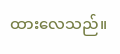ထားလေသည်။